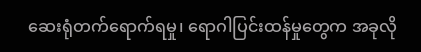ဆေးရုံတက်ရောက်ရမှု၊ ရောဂါပြင်းထန်မှုတွေက အခုလို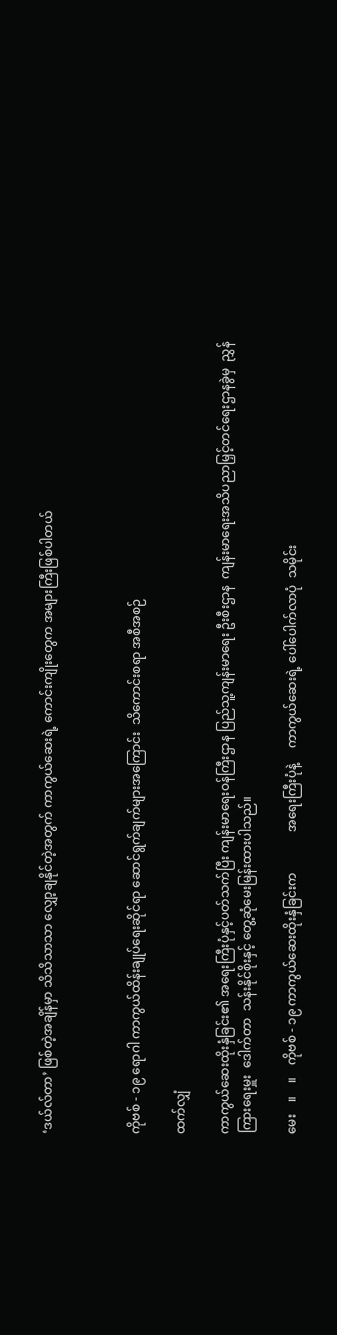‘ဒယ်လ်တာ’ ဖြစ်တဲ့အချိန်မှာ သိသိသာသာ လျှော့ချနိုင်တဲ့အတွက် ကာကွယ်ဆေးရဲ့ ကောင်းကျိုးတွေက အများကြီးဖြစ်ပါတယ်



ကိုဗစ် - ၁၉ ရောဂါ ကာကွယ်ထိန်းချုပ်ရေးဆိုင်ရာ ဆောင်ရွက်ချက်များအကြောင်း  သိကောင်းစရာ အစီအစဉ်

ထက်လျှံ

ကာကွယ်ဆေးထိုးနှံခြင်း၏ အရေးကြီးပုံနှင့်ပတ်သက်ပြီး ကျန်းမာရေးဝန်ကြီးဌာန ပြည်သူ့ကျန်းမာရေး ဦးစီးဌာန  ကျန်းမာရေးအသိပညာမြှင့်တင်ရေးဌာနခွဲမှ  ညွှန်ကြားရေးမှူး  ဒေါက်တာ  သန်းနိုင်စိုးနှင့် တွေ့ဆုံမေးမြန်းထားပါသည်။

မေး    ။    ။    ကိုဗစ် - ၁၉ ကာကွယ်ဆေးထိုးနှံခြင်းက             အရေးကြီးပုံနဲ့     ကာကွယ်ဆေးရဲ့ ပေါ်ပေါက်လာပုံ  သမိုင်း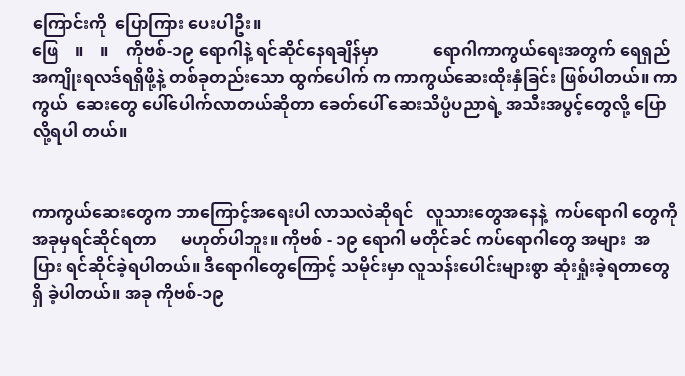ကြောင်းကို  ပြောကြား ပေးပါဦး။
ဖြေ    ။    ။    ကိုဗစ်-၁၉ ရောဂါနဲ့ ရင်ဆိုင်နေရချိန်မှာ             ရောဂါကာကွယ်ရေးအတွက် ရေရှည် အကျိုးရလဒ်ရရှိဖို့နဲ့ တစ်ခုတည်းသော ထွက်ပေါက် က ကာကွယ်ဆေးထိုးနှံခြင်း ဖြစ်ပါတယ်။ ကာကွယ်  ဆေးတွေ ပေါ်ပေါက်လာတယ်ဆိုတာ ခေတ်ပေါ် ဆေးသိပ္ပံပညာရဲ့ အသီးအပွင့်တွေလို့ ပြောလို့ရပါ တယ်။


ကာကွယ်ဆေးတွေက ဘာကြောင့်အရေးပါ လာသလဲဆိုရင်   လူသားတွေအနေနဲ့  ကပ်ရောဂါ တွေကို      အခုမှရင်ဆိုင်ရတာ      မဟုတ်ပါဘူး။ ကိုဗစ် - ၁၉ ရောဂါ မတိုင်ခင် ကပ်ရောဂါတွေ အများ  အပြား ရင်ဆိုင်ခဲ့ရပါတယ်။ ဒီရောဂါတွေကြောင့် သမိုင်းမှာ လူသန်းပေါင်းများစွာ ဆုံးရှုံးခဲ့ရတာတွေရှိ ခဲ့ပါတယ်။ အခု ကိုဗစ်-၁၉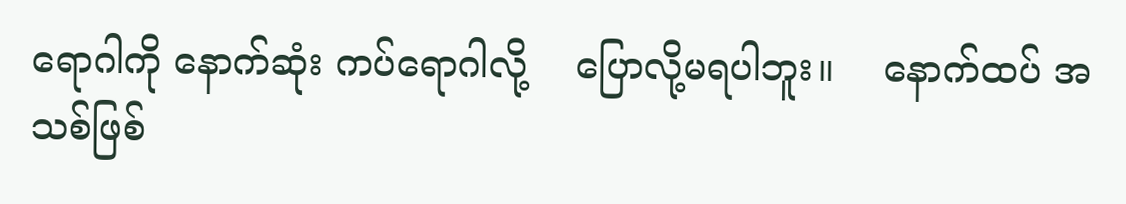ရောဂါကို နောက်ဆုံး ကပ်ရောဂါလို့    ပြောလို့မရပါဘူး။    နောက်ထပ် အသစ်ဖြစ်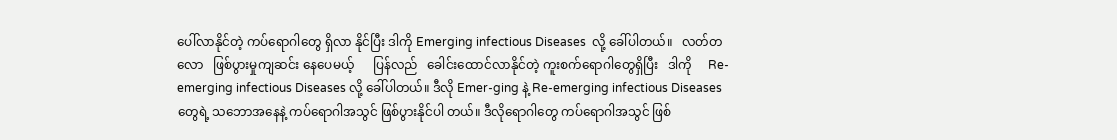ပေါ်လာနိုင်တဲ့ ကပ်ရောဂါတွေ ရှိလာ နိုင်ပြီး ဒါကို Emerging infectious Diseases  လို့ ခေါ်ပါတယ်။   လတ်တလော   ဖြစ်ပွားမှုကျဆင်း နေပေမယ့်      ပြန်လည်   ခေါင်းထောင်လာနိုင်တဲ့ ကူးစက်ရောဂါတွေရှိပြီး   ဒါကို     Re-emerging infectious Diseases လို့ ခေါ်ပါတယ်။ ဒီလို Emer-ging နဲ့ Re-emerging infectious Diseases တွေရဲ့ သဘောအနေနဲ့ ကပ်ရောဂါအသွင် ဖြစ်ပွားနိုင်ပါ တယ်။ ဒီလိုရောဂါတွေ ကပ်ရောဂါအသွင် ဖြစ်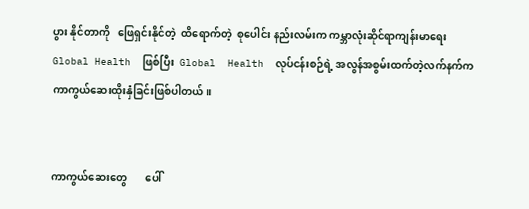ပွား နိုင်တာကို   ဖြေရှင်းနိုင်တဲ့  ထိရောက်တဲ့  စုပေါင်း နည်းလမ်းက ကမ္ဘာလုံးဆိုင်ရာကျန်းမာရေး Global Health  ဖြစ်ပြီး  Global  Health  လုပ်ငန်းစဉ်ရဲ့ အလွန်အစွမ်းထက်တဲ့လက်နက်က ကာကွယ်ဆေးထိုးနှံခြင်းဖြစ်ပါတယ်။


ကာကွယ်ဆေးတွေ       ပေါ်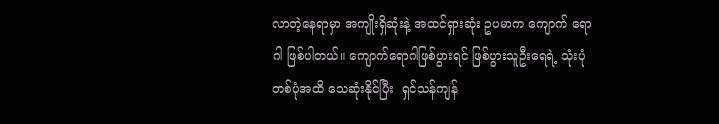လာတဲ့နေရာမှာ အကျိုးရှိဆုံးနဲ့ အထင်ရှားဆုံး ဥပမာက ကျောက် ရောဂါ ဖြစ်ပါတယ်။ ကျောက်ရောဂါဖြစ်ပွားရင် ဖြစ်ပွားသူဦးရေရဲ့ သုံးပုံတစ်ပုံအထိ သေဆုံးနိုင်ပြီး  ရှင်သန်ကျန်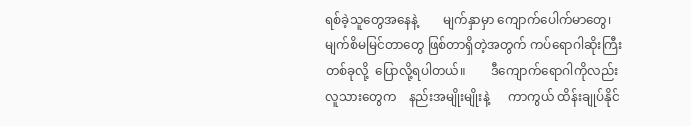ရစ်ခဲ့သူတွေအနေနဲ့        မျက်နှာမှာ ကျောက်ပေါက်မာတွေ၊      မျက်စိမမြင်တာတွေ ဖြစ်တာရှိတဲ့အတွက် ကပ်ရောဂါဆိုးကြီးတစ်ခုလို့  ပြောလို့ရပါတယ်။        ဒီကျောက်ရောဂါကိုလည်း လူသားတွေက    နည်းအမျိုးမျိုးနဲ့      ကာကွယ် ထိန်းချုပ်နိုင်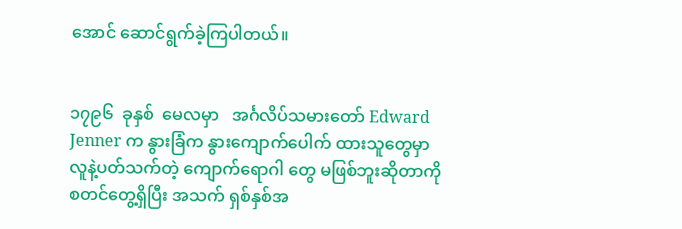အောင် ဆောင်ရွက်ခဲ့ကြပါတယ်။


၁၇၉၆  ခုနှစ်  မေလမှာ   အင်္ဂလိပ်သမားတော် Edward Jenner က နွားခြံက နွားကျောက်ပေါက် ထားသူတွေမှာ  လူနဲ့ပတ်သက်တဲ့ ကျောက်ရောဂါ တွေ မဖြစ်ဘူးဆိုတာကို စတင်တွေ့ရှိပြီး အသက် ရှစ်နှစ်အ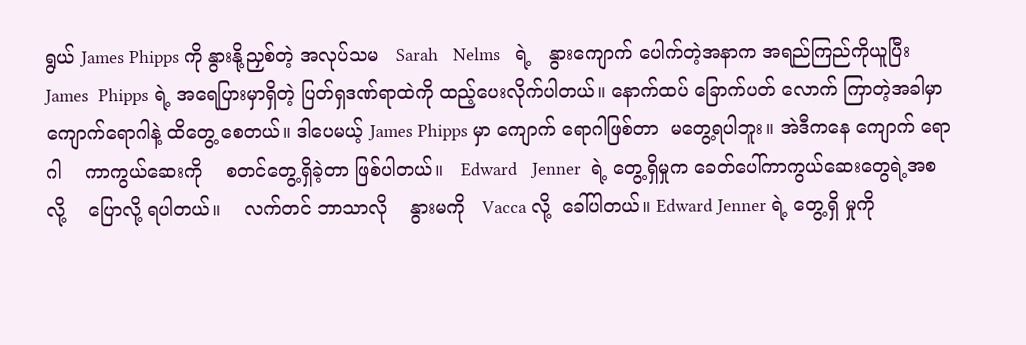ရွယ် James Phipps ကို နွားနို့ညှစ်တဲ့ အလုပ်သမ   Sarah   Nelms   ရဲ့   နွားကျောက် ပေါက်တဲ့အနာက အရည်ကြည်ကိုယူပြီး James  Phipps ရဲ့ အရေပြားမှာရှိတဲ့ ပြတ်ရှဒဏ်ရာထဲကို ထည့်ပေးလိုက်ပါတယ်။ နောက်ထပ် ခြောက်ပတ် လောက် ကြာတဲ့အခါမှာ ကျောက်ရောဂါနဲ့ ထိတွေ့ စေတယ်။ ဒါပေမယ့် James Phipps မှာ ကျောက် ရောဂါဖြစ်တာ  မတွေ့ရပါဘူး။ အဲဒီကနေ ကျောက် ရောဂါ    ကာကွယ်ဆေးကို    စတင်တွေ့ရှိခဲ့တာ ဖြစ်ပါတယ်။   Edward   Jenner  ရဲ့ တွေ့ရှိမှုက ခေတ်ပေါ်ကာကွယ်ဆေးတွေရဲ့အစလို့    ပြောလို့ ရပါတယ်။    လက်တင် ဘာသာလို    နွားမကို   Vacca လို့  ခေါ်ပါတယ်။ Edward Jenner ရဲ့ တွေ့ရှိ မှုကို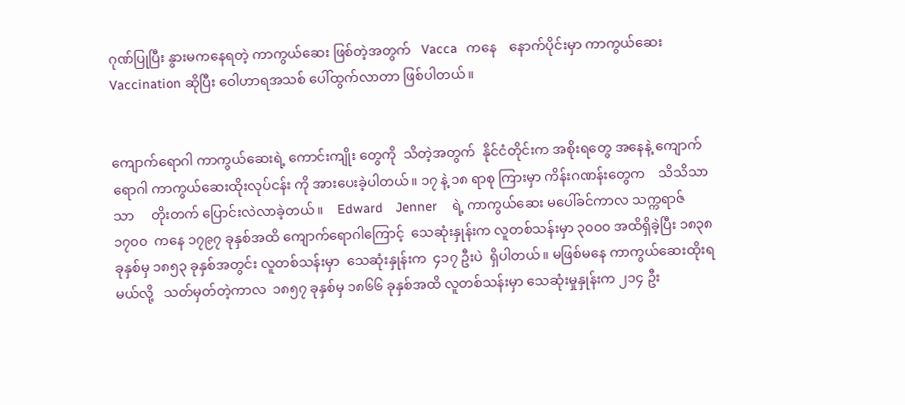ဂုဏ်ပြုပြီး နွားမကနေရတဲ့ ကာကွယ်ဆေး ဖြစ်တဲ့အတွက်   Vacca   ကနေ    နောက်ပိုင်းမှာ ကာကွယ်ဆေး Vaccination ဆိုပြီး ဝေါဟာရအသစ် ပေါ်ထွက်လာတာ ဖြစ်ပါတယ်။


ကျောက်ရောဂါ ကာကွယ်ဆေးရဲ့ ကောင်းကျိုး တွေကို  သိတဲ့အတွက်  နိုင်ငံတိုင်းက အစိုးရတွေ အနေနဲ့ ကျောက်ရောဂါ ကာကွယ်ဆေးထိုးလုပ်ငန်း ကို အားပေးခဲ့ပါတယ်။ ၁၇ နဲ့ ၁၈ ရာစု ကြားမှာ ကိန်းဂဏန်းတွေက    သိသိသာသာ     တိုးတက် ပြောင်းလဲလာခဲ့တယ်။    Edward    Jenner     ရဲ့ ကာကွယ်ဆေး မပေါ်ခင်ကာလ သက္ကရာဇ် ၁၇၀၀  ကနေ ၁၇၉၇ ခုနှစ်အထိ ကျောက်ရောဂါကြောင့်  သေဆုံးနှုန်းက လူတစ်သန်းမှာ ၃၀၀၀ အထိရှိခဲ့ပြီး ၁၈၃၈ ခုနှစ်မှ ၁၈၅၃ ခုနှစ်အတွင်း လူတစ်သန်းမှာ  သေဆုံးနှုန်းက  ၄၁၇ ဦးပဲ  ရှိပါတယ်။ မဖြစ်မနေ ကာကွယ်ဆေးထိုးရမယ်လို့   သတ်မှတ်တဲ့ကာလ  ၁၈၅၇ ခုနှစ်မှ ၁၈၆၆ ခုနှစ်အထိ လူတစ်သန်းမှာ သေဆုံးမှုနှုန်းက ၂၁၄ ဦး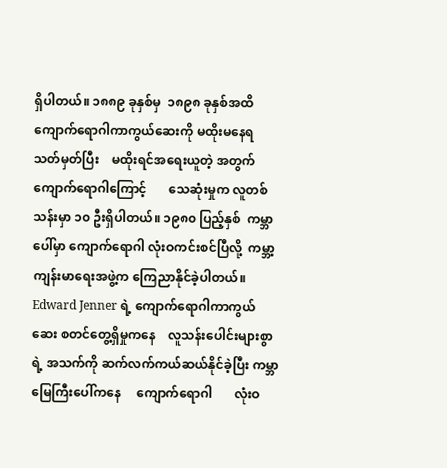ရှိပါတယ်။ ၁၈၈၉ ခုနှစ်မှ  ၁၈၉၈ ခုနှစ်အထိ ကျောက်ရောဂါကာကွယ်ဆေးကို မထိုးမနေရ   သတ်မှတ်ပြီး    မထိုးရင်အရေးယူတဲ့ အတွက်    ကျောက်ရောဂါကြောင့်       သေဆုံးမှုက လူတစ်သန်းမှာ ၁၀ ဦးရှိပါတယ်။ ၁၉၈၀ ပြည့်နှစ်  ကမ္ဘာပေါ်မှာ ကျောက်‌ရောဂါ လုံးဝကင်းစင်ပြီလို့  ကမ္ဘာ့ကျန်းမာရေးအဖွဲ့က ကြေညာနိုင်ခဲ့ပါတယ်။ Edward Jenner ရဲ့ ကျောက်ရောဂါကာကွယ်ဆေး စတင်တွေ့ရှိမှုကနေ    လူသန်းပေါင်းများစွာရဲ့ အသက်ကို ဆက်လက်ကယ်ဆယ်နိုင်ခဲ့ပြီး ကမ္ဘာ မြေကြီးပေါ်ကနေ     ကျောက်ရောဂါ       လုံးဝ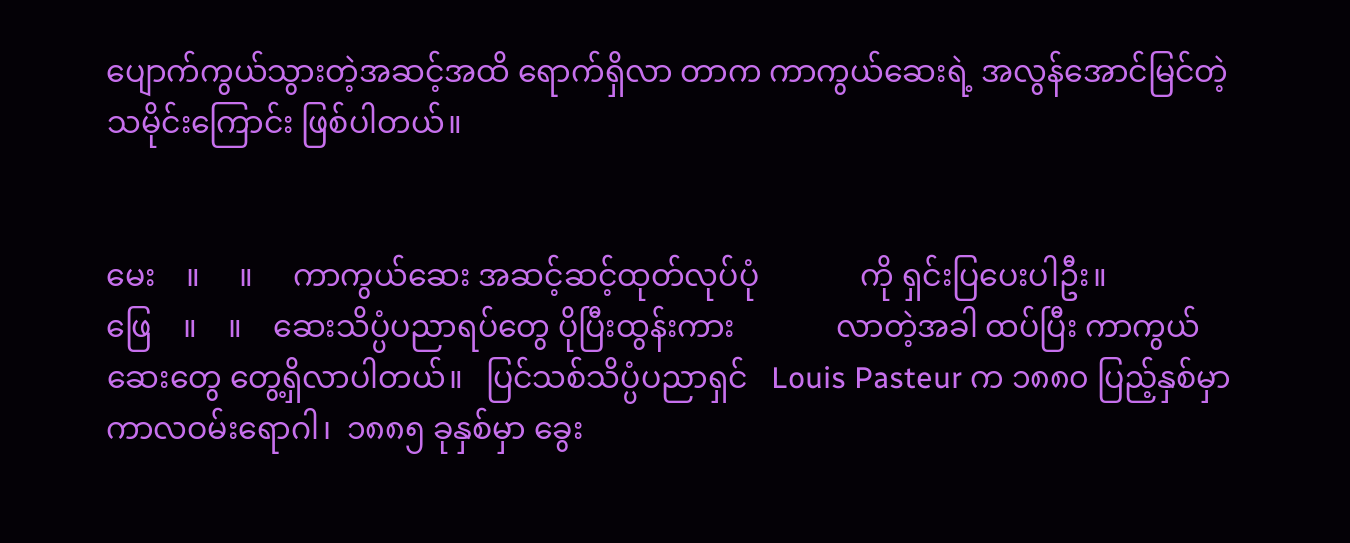ပျောက်ကွယ်သွားတဲ့အဆင့်အထိ ရောက်ရှိလာ တာက ကာကွယ်ဆေးရဲ့ အလွန်အောင်မြင်တဲ့     သမိုင်းကြောင်း ဖြစ်ပါတယ်။


မေး    ။     ။     ကာကွယ်ဆေး အဆင့်ဆင့်ထုတ်လုပ်ပုံ             ကို ရှင်းပြပေးပါဦး။
ဖြေ    ။    ။    ဆေးသိပ္ပံပညာရပ်တွေ ပိုပြီးထွန်းကား             လာတဲ့အခါ ထပ်ပြီး ကာကွယ်ဆေးတွေ တွေ့ရှိလာပါတယ်။   ပြင်သစ်သိပ္ပံပညာရှင်   Louis Pasteur က ၁၈၈၀ ပြည့်နှစ်မှာ ကာလဝမ်းရောဂါ၊  ၁၈၈၅ ခုနှစ်မှာ ခွေး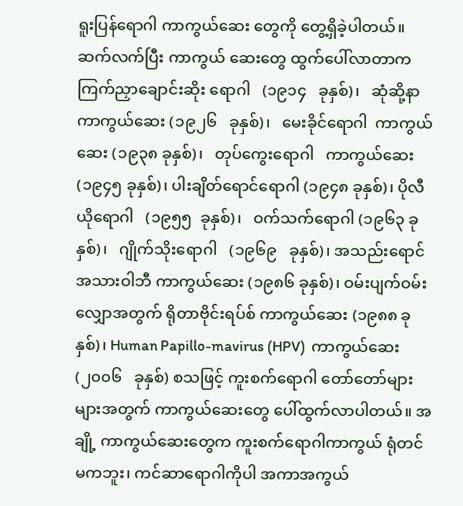ရူးပြန်ရောဂါ ကာကွယ်ဆေး တွေကို တွေ့ရှိခဲ့ပါတယ်။ ဆက်လက်ပြီး ကာကွယ် ဆေးတွေ ထွက်ပေါ်လာတာက ကြက်ညှာချောင်းဆိုး ရောဂါ   (၁၉၁၄   ခုနှစ်)၊   ဆုံဆို့နာကာကွယ်ဆေး (၁၉၂၆   ခုနှစ်)၊   မေးခိုင်ရောဂါ  ကာကွယ်ဆေး (၁၉၃၈ ခုနှစ်)၊   တုပ်ကွေးရောဂါ   ကာကွယ်ဆေး (၁၉၄၅ ခုနှစ်)၊ ပါးချိတ်ရောင်ရောဂါ (၁၉၄၈ ခုနှစ်)၊ ပိုလီယိုရောဂါ   (၁၉၅၅  ခုနှစ်)၊   ဝက်သက်ရောဂါ (၁၉၆၃ ခုနှစ်)၊   ဂျိုက်သိုးရောဂါ   (၁၉၆၉   ခုနှစ်)၊ အသည်းရောင်အသားဝါဘီ ကာကွယ်ဆေး (၁၉၈၆ ခုနှစ်)၊ ဝမ်းပျက်ဝမ်းလျှောအတွက် ရိုတာဗိုင်းရပ်စ် ကာကွယ်ဆေး (၁၉၈၈ ခုနှစ်)၊ Human Papillo-mavirus (HPV)  ကာကွယ်ဆေး  (၂၀၀၆   ခုနှစ်) စသဖြင့် ကူးစက်ရောဂါ တော်တော်များများအတွက် ကာကွယ်ဆေးတွေ ပေါ်ထွက်လာပါတယ်။ အချို့ ကာကွယ်ဆေးတွေက ကူးစက်ရောဂါကာကွယ် ရုံတင်မကဘူး၊ ကင်ဆာရောဂါကိုပါ အကာအကွယ်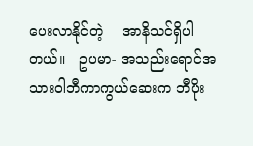ပေးလာနိုင်တဲ့    အာနိသင်ရှိပါတယ်။   ဥပမာ- အသည်းရောင်အသားဝါဘီကာကွယ်ဆေးက ဘီပိုး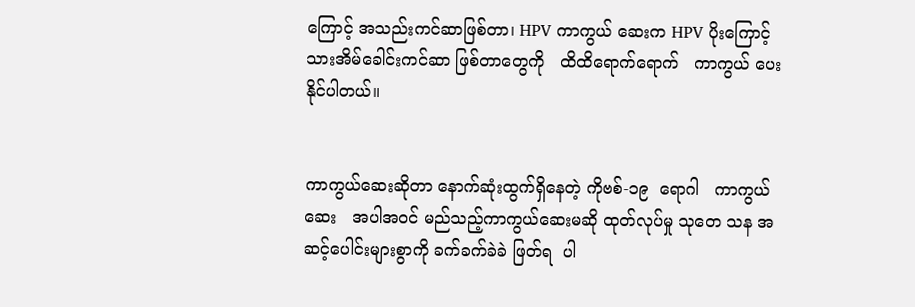ကြောင့် အသည်းကင်ဆာဖြစ်တာ၊ HPV ကာကွယ် ဆေးက HPV ပိုးကြောင့် သားအိမ်ခေါင်းကင်ဆာ ဖြစ်တာတွေကို   ထိထိရောက်ရောက်   ကာကွယ် ပေးနိုင်ပါတယ်။


ကာကွယ်ဆေးဆိုတာ နောက်ဆုံးထွက်ရှိနေတဲ့ ကိုဗစ်-၁၉  ရောဂါ   ကာကွယ်ဆေး   အပါအဝင် မည်သည့်ကာကွယ်ဆေးမဆို ထုတ်လုပ်မှု သုတေ သန အဆင့်ပေါင်းများစွာကို ခက်ခက်ခဲခဲ ဖြတ်ရ  ပါ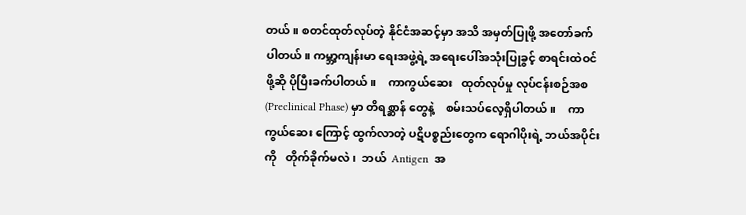တယ်။ စတင်ထုတ်လုပ်တဲ့ နိုင်ငံအဆင့်မှာ အသိ အမှတ်ပြုဖို့ အတော်ခက်ပါတယ်။ ကမ္ဘာ့ကျန်းမာ ရေးအဖွဲ့ရဲ့ အရေးပေါ်အသုံးပြုခွင့် စာရင်းထဲဝင်ဖို့ဆို ပိုပြီးခက်ပါတယ်။    ကာကွယ်ဆေး   ထုတ်လုပ်မှု လုပ်ငန်းစဉ်အစ (Preclinical Phase) မှာ တိရစ္ဆာန် တွေနဲ့    စမ်းသပ်လေ့ရှိပါတယ်။    ကာကွယ်ဆေး ကြောင့် ထွက်လာတဲ့ ပဋိပစ္စည်းတွေက ရောဂါပိုးရဲ့ ဘယ်အပိုင်းကို   တိုက်ခိုက်မလဲ၊  ဘယ်  Antigen  အ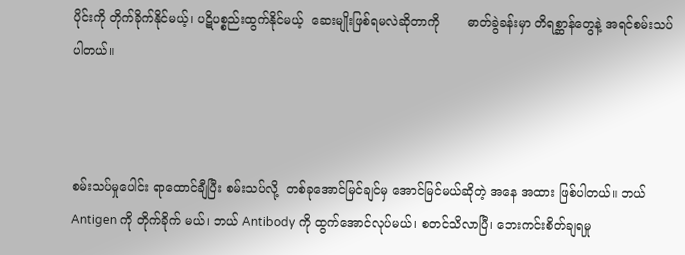ပိုင်းကို တိုက်ခိုက်နိုင်မယ့်၊ ပဋိပစ္စည်းထွက်နိုင်မယ့်  ဆေးမျိုးဖြစ်ရမလဲဆိုတာကို       ဓာတ်ခွဲခန်းမှာ တိရစ္ဆာန်တွေနဲ့ အရင်စမ်းသပ်ပါတယ်။



စမ်းသပ်မှုပေါင်း ရာထောင်ချီပြီး စမ်းသပ်လို့  တစ်ခုအောင်မြင်ချင်မှ အောင်မြင်မယ်ဆိုတဲ့ အနေ အထား ဖြစ်ပါတယ်။ ဘယ် Antigen ကို တိုက်ခိုက် မယ်၊ ဘယ် Antibody ကို ထွက်အောင်လုပ်မယ်၊ စတင်သိလာပြီ၊ ဘေးကင်းစိတ်ချရမှု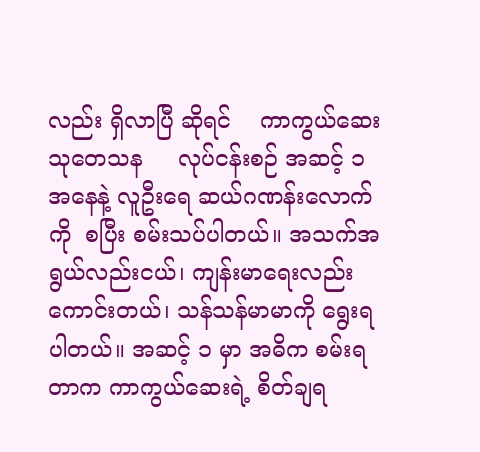လည်း ရှိလာပြီ ဆိုရင်    ကာကွယ်ဆေးသုတေသန     လုပ်ငန်းစဉ် အဆင့် ၁ အနေနဲ့ လူဦးရေ ဆယ်ဂဏန်းလောက်ကို  စပြီး စမ်းသပ်ပါတယ်။ အသက်အရွယ်လည်းငယ်၊ ကျန်းမာရေးလည်း ကောင်းတယ်၊ သန်သန်မာမာကို ရွေးရပါတယ်။ အဆင့် ၁ မှာ အဓိက စမ်းရတာက ကာကွယ်ဆေးရဲ့ စိတ်ချရ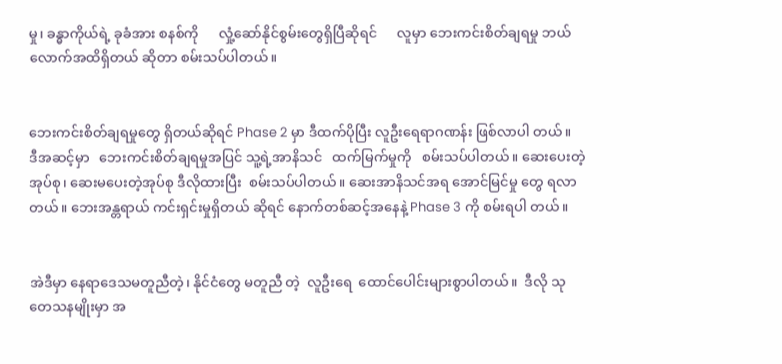မှု၊ ခန္ဓာကိုယ်ရဲ့ ခုခံအား စနစ်ကို      လှုံ့ဆော်နိုင်စွမ်းတွေရှိပြီဆိုရင်      လူမှာ ဘေးကင်းစိတ်ချရမှု ဘယ်လောက်အထိရှိတယ် ဆိုတာ စမ်းသပ်ပါတယ်။


ဘေးကင်းစိတ်ချရမှုတွေ ရှိတယ်ဆိုရင် Phase 2 မှာ ဒီထက်ပိုပြီး လူဦးရေရာဂဏန်း ဖြစ်လာပါ တယ်။   ဒီအဆင့်မှာ   ဘေးကင်းစိတ်ချရမှုအပြင် သူ့ရဲ့အာနိသင်   ထက်မြက်မှုကို   စမ်းသပ်ပါတယ်။ ဆေးပေးတဲ့ အုပ်စု၊ ဆေးမပေးတဲ့အုပ်စု ဒီလိုထားပြီး  စမ်းသပ်ပါတယ်။ ဆေးအာနိသင်အရ အောင်မြင်မှု တွေ ရလာတယ်။ ဘေးအန္တရာယ် ကင်းရှင်းမှုရှိတယ် ဆိုရင် နောက်တစ်ဆင့်အနေနဲ့ Phase 3 ကို စမ်းရပါ တယ်။


အဲဒီမှာ နေရာဒေသမတူညီတဲ့၊ နိုင်ငံတွေ မတူညီ တဲ့  လူဦးရေ  ထောင်ပေါင်းများစွာပါတယ်။  ဒီလို သုတေသနမျိုးမှာ အ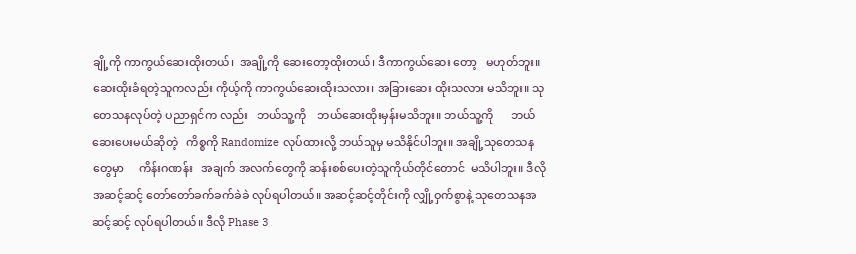ချို့ကို ကာကွယ်ဆေးထိုးတယ်၊  အချို့ကို ဆေးတော့ထိုးတယ်၊ ဒီကာကွယ်ဆေး တော့   မဟုတ်ဘူး။    ဆေးထိုးခံရတဲ့သူကလည်း ကိုယ့်ကို ကာကွယ်ဆေးထိုးသလား၊ အခြားဆေး ထိုးသလား မသိဘူး။ သုတေသနလုပ်တဲ့ ပညာရှင်က လည်း   ဘယ်သူ့ကို    ဘယ်ဆေးထိုးမှန်းမသိဘူး။ ဘယ်သူ့ကို      ဘယ်ဆေးပေးမယ်ဆိုတဲ့   ကိစ္စကို Randomize လုပ်ထားလို့ ဘယ်သူမှ မသိနိုင်ပါဘူး။ အချို့သုတေသနတွေမှာ     ကိန်းဂဏန်း   အချက် အလက်တွေကို ဆန်းစစ်ပေးတဲ့သူကိုယ်တိုင်တောင်  မသိပါဘူး။ ဒီလို အဆင့်ဆင့် တော်တော်ခက်ခက်ခဲခဲ လုပ်ရပါတယ်။ အဆင့်ဆင့်တိုင်းကို လျှို့ဝှက်စွာနဲ့ သုတေသနအဆင့်ဆင့် လုပ်ရပါတယ်။ ဒီလို Phase 3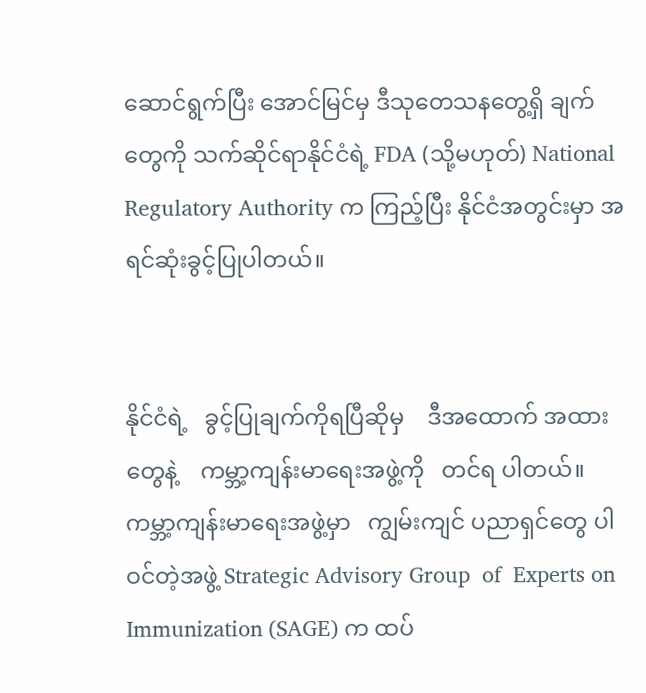ဆောင်ရွက်ပြီး အောင်မြင်မှ ဒီသုတေသနတွေ့ရှိ ချက်တွေကို သက်ဆိုင်ရာနိုင်ငံရဲ့ FDA (သို့မဟုတ်) National Regulatory Authority က ကြည့်ပြီး နိုင်ငံအတွင်းမှာ အရင်ဆုံးခွင့်ပြုပါတယ်။


နိုင်ငံရဲ့   ခွင့်ပြုချက်ကိုရပြီဆိုမှ    ဒီအထောက် အထားတွေနဲ့    ကမ္ဘာ့ကျန်းမာရေးအဖွဲ့ကို   တင်ရ ပါတယ်။    ကမ္ဘာ့ကျန်းမာရေးအဖွဲ့မှာ   ကျွမ်းကျင် ပညာရှင်တွေ ပါဝင်တဲ့အဖွဲ့ Strategic Advisory Group  of  Experts on Immunization (SAGE) က ထပ်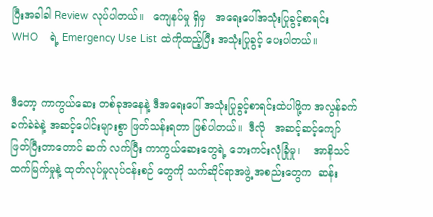ပြီးအခါခါ Review လုပ်ပါတယ်။   ကျေနပ်မှု ရှိမှ   အရေးပေါ်အသုံးပြုခွင့်စာရင်း   WHO    ရဲ့ Emergency Use List ထဲကိုထည့်ပြီး အသုံးပြုခွင့် ပေးပါတယ်။


ဒီတော့ ကာကွယ်ဆေး တစ်ခုအနေနဲ့ ဒီအရေးပေါ် အသုံးပြုခွင့်စာရင်းထဲပါဖို့က အလွန်ခက်ခက်ခဲခဲနဲ့ အဆင့်ပေါင်းများစွာ ဖြတ်သန်းရတာ ဖြစ်ပါတယ်။  ဒီလို   အဆင့်ဆင့်ကျော် ဖြတ်ပြီးတာတောင် ဆက် လက်ပြီး ကာကွယ်ဆေးတွေရဲ့ ဘေးကင်းလုံခြုံမှု၊    အာနိသင်ထက်မြက်မှုနဲ့ ထုတ်လုပ်မှုလုပ်ငန်းစဉ် တွေကို သက်ဆိုင်ရာအဖွဲ့ အစည်းတွေက  ဆန်း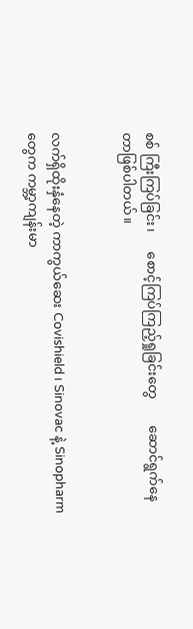စစ် ကြီးကြပ်ခြင်း၊      စောင့်ကြပ်ကြည့်ရှုခြင်းတွေ        ဆောင်ရွက်နေတာဖြစ်ပါတယ်။


လက်ရှိထိုးနှံနေတဲ့ ကာကွယ်ဆေး Covishield၊ Sinovac နဲ့ Sinopharm တွေက ကမ္ဘာ့ကျန်းမာ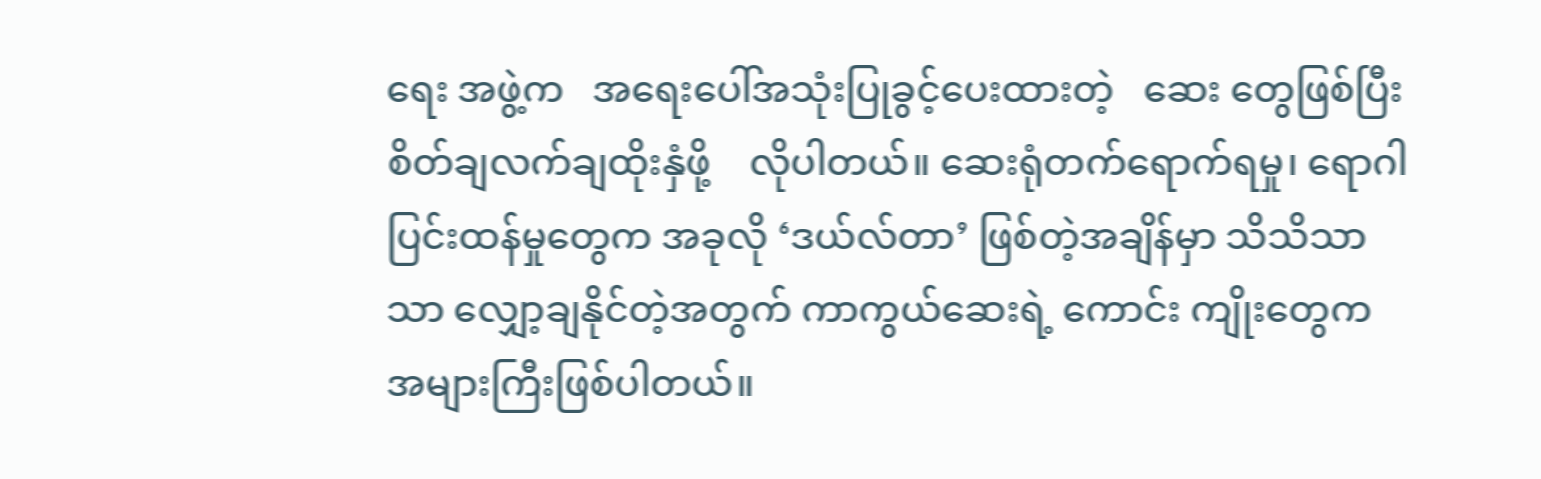ရေး အဖွဲ့က   အရေးပေါ်အသုံးပြုခွင့်ပေးထားတဲ့   ဆေး တွေဖြစ်ပြီး    စိတ်ချလက်ချထိုးနှံဖို့    လိုပါတယ်။ ဆေးရုံတက်ရောက်ရမှု၊ ရောဂါပြင်းထန်မှုတွေက အခုလို ‘ဒယ်လ်တာ’ ဖြစ်တဲ့အချိန်မှာ သိသိသာသာ လျှော့ချနိုင်တဲ့အတွက် ကာကွယ်ဆေးရဲ့ ကောင်း ကျိုးတွေက အများကြီးဖြစ်ပါတယ်။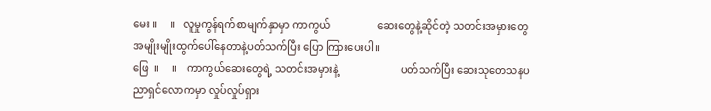မေး ။     ။   လူမှုကွန်ရက်စာမျက်နှာမှာ ကာကွယ်                  ဆေးတွေနဲ့ဆိုင်တဲ့ သတင်းအမှားတွေ အမျိုးမျိုးထွက်ပေါ်နေတာနဲ့ပတ်သက်ပြီး ပြော ကြားပေးပါ။
ဖြေ  ။     ။    ကာကွယ်ဆေးတွေရဲ့ သတင်းအမှားနဲ့                        ပတ်သက်ပြီး ဆေးသုတေသနပညာရှင်လောကမှာ လှုပ်လှုပ်ရှား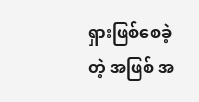ရှားဖြစ်စေခဲ့တဲ့ အဖြစ် အ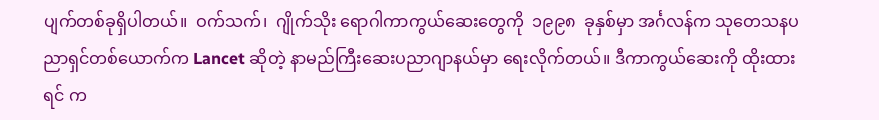ပျက်တစ်ခုရှိပါတယ်။  ဝက်သက်၊  ဂျိုက်သိုး ရောဂါကာကွယ်ဆေးတွေကို  ၁၉၉၈  ခုနှစ်မှာ အင်္ဂလန်က သုတေသနပညာရှင်တစ်ယောက်က Lancet ဆိုတဲ့ နာမည်ကြီးဆေးပညာဂျာနယ်မှာ ရေးလိုက်တယ်။ ဒီကာကွယ်ဆေးကို ထိုးထားရင် က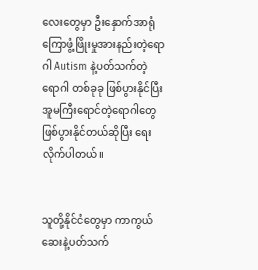လေးတွေမှာ ဦးနှောက်အာရုံကြောဖွံ့ဖြိုးမှုအားနည်းတဲ့ရောဂါ Autism နဲ့ပတ်သက်တဲ့ ရောဂါ တစ်ခုခု ဖြစ်ပွားနိုင်ပြီး အူမကြီးရောင်တဲ့ရောဂါတွေ ဖြစ်ပွားနိုင်တယ်ဆိုပြီး ရေးလိုက်ပါတယ်။


သူတို့နိုင်ငံတွေမှာ ကာကွယ်ဆေးနဲ့ပတ်သက်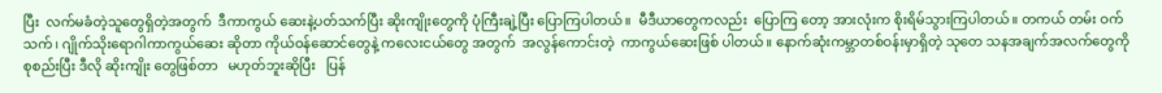ပြီး  လက်မခံတဲ့သူတွေရှိတဲ့အတွက်  ဒီကာကွယ် ဆေးနဲ့ပတ်သက်ပြီး ဆိုးကျိုးတွေကို ပုံကြီးချဲ့ပြီး ပြောကြပါတယ်။  မီဒီယာတွေကလည်း  ပြောကြ တော့ အားလုံးက စိုးရိမ်သွားကြပါတယ်။ တကယ် တမ်း ဝက်သက်၊ ဂျိုက်သိုးရောဂါကာကွယ်ဆေး ဆိုတာ ကိုယ်ဝန်ဆောင်တွေနဲ့ ကလေးငယ်တွေ အတွက်  အလွန်ကောင်းတဲ့  ကာကွယ်ဆေးဖြစ် ပါတယ်။ နောက်ဆုံးကမ္ဘာတစ်ဝန်းမှာရှိတဲ့ သုတေ သနအချက်အလက်တွေကို စုစည်းပြီး ဒီလို ဆိုးကျိုး တွေဖြစ်တာ   မဟုတ်ဘူးဆိုပြီး   ပြန်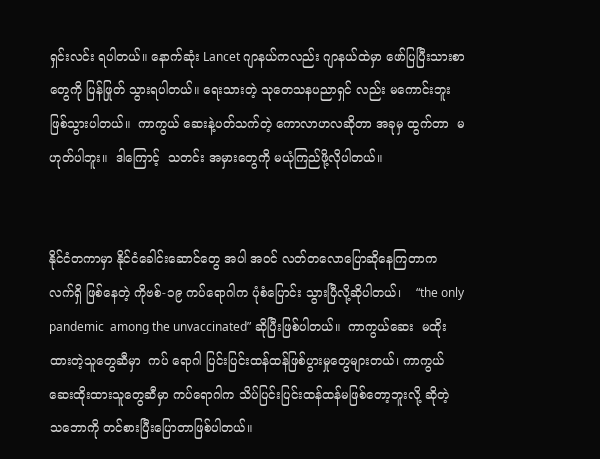ရှင်းလင်း ရပါတယ်။ နောက်ဆုံး Lancet ဂျာနယ်ကလည်း ဂျာနယ်ထဲမှာ ဖော်ပြပြီးသားစာတွေကို ပြန်ဖြုတ် သွားရပါတယ်။ ရေးသားတဲ့ သုတေသနပညာရှင် လည်း မကောင်းဘူးဖြစ်သွားပါတယ်။  ကာကွယ် ဆေးနဲ့ပတ်သက်တဲ့ ကောလာဟလဆိုတာ အခုမှ ထွက်တာ  မဟုတ်ပါဘူး။  ‌ဒါကြောင့်  သတင်း အမှားတွေကို မယုံကြည်ဖို့လိုပါတယ်။


နိုင်ငံတကာမှာ နိုင်ငံခေါင်းဆောင်တွေ အပါ အဝင် လတ်တလောပြောဆိုနေကြတာက လက်ရှိ ဖြစ်နေတဲ့ ကိုဗစ်-၁၉ ကပ်ရောဂါက ပုံစံပြောင်း သွားပြီလို့ဆိုပါတယ်၊    “the only pandemic  among the unvaccinated” ဆိုပြီးဖြစ်ပါတယ်။  ကာကွယ်ဆေး  မထိုးထားတဲ့သူတွေဆီမှာ  ကပ် ရောဂါ ပြင်းပြင်းထန်ထန်ဖြစ်ပွားမှုတွေများတယ်၊ ကာကွယ်ဆေးထိုးထားသူတွေဆီမှာ ကပ်ရောဂါက သိပ်ပြင်းပြင်းထန်ထန်မဖြစ်တော့ဘူးလို့ ဆိုတဲ့ သဘောကို တင်စားပြီးပြောတာဖြစ်ပါတယ်။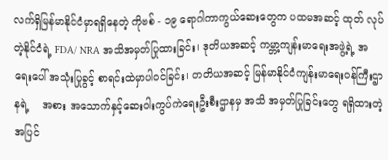လက်ရှိမြန်မာနိုင်ငံမှာရရှိနေတဲ့ ကိုဗစ် - ၁၉ ရောဂါကာကွယ်ဆေးတွေက ပထမအဆင့် ထုတ် လုပ်တဲ့နိုင်ငံရဲ့ FDA/ NRA အသိအမှတ်ပြုထားခြင်း၊ ဒုတိယအဆင့် ကမ္ဘာ့ကျန်းမာရေးအဖွဲ့ရဲ့ အရေးပေါ် အသုံးပြုခွင့် စာရင်းထဲမှာပါဝင်ခြင်း၊ တတိယအဆင့် မြန်မာနိုင်ငံကျန်းမာရေးဝန်ကြီးဌာနရဲ့    အစား အသောက်နှင့်ဆေးဝါးကွပ်ကဲရေးဦးစီးဌာနမှ အသိ အမှတ်ပြုခြင်းတွေ ရရှိထားတဲ့အပြင်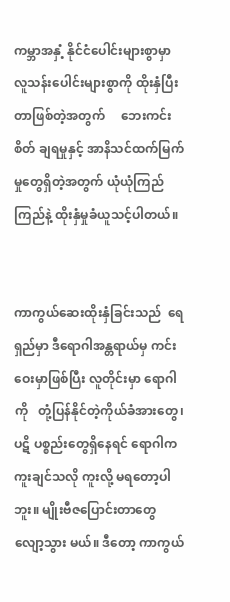ကမ္ဘာအနှံ့ နိုင်ငံပေါင်းများစွာမှာ    လူသန်းပေါင်းများစွာကို ထိုးနှံပြီးတာဖြစ်တဲ့အတွက်     ဘေးကင်းစိတ် ချရမှုနှင့် အာနိသင်ထက်မြက်မှုတွေရှိတဲ့အတွက် ယုံယုံကြည်ကြည်နဲ့ ထိုးနှံမှုခံယူသင့်ပါတယ်။


ကာကွယ်ဆေးထိုးနှံခြင်းသည်  ရေရှည်မှာ ဒီရောဂါအန္တရာယ်မှ ကင်းဝေးမှာဖြစ်ပြီး လူတိုင်းမှာ ရောဂါကို   တုံ့ပြန်နိုင်တဲ့ကိုယ်ခံအားတွေ၊   ပဋိ ပစ္စည်းတွေရှိနေရင် ရောဂါက ကူးချင်သလို ကူးလို့ မရတော့ပါဘူး။ မျိုးဗီဇပြောင်းတာတွေ လျော့သွား မယ်။ ဒီတော့ ကာကွယ်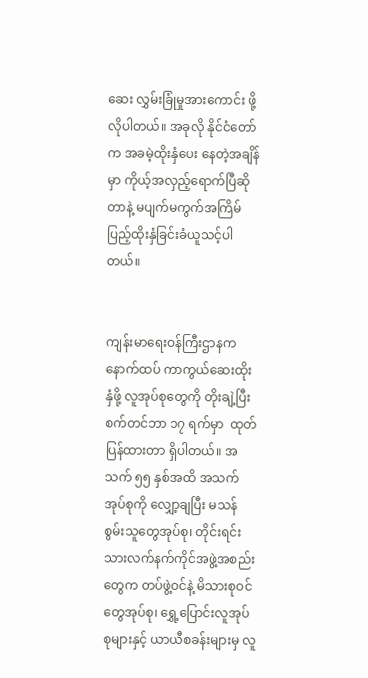ဆေး လွှမ်းခြုံမှုအားကောင်း ဖို့လိုပါတယ်။ အခုလို နိုင်ငံတော်က အခမဲ့ထိုးနှံပေး နေတဲ့အချိန်မှာ ကိုယ့်အလှည့်ရောက်ပြီဆိုတာနဲ့ မပျက်မကွက်အကြိမ်ပြည့်ထိုးနှံခြင်းခံယူသင့်ပါတယ်။


ကျန်းမာရေးဝန်ကြီးဌာနက      နောက်ထပ် ကာကွယ်ဆေးထိုးနှံဖို့ လူအုပ်စုတွေကို တိုးချဲ့ပြီး စက်တင်ဘာ ၁၇ ရက်မှာ  ထုတ်ပြန်ထားတာ ရှိပါတယ်။ အသက် ၅၅ နှစ်အထိ အသက်အုပ်စုကို လျှော့ချပြီး မသန်စွမ်းသူတွေအုပ်စု၊ တိုင်းရင်းသားလက်နက်ကိုင်အဖွဲ့အစည်းတွေက တပ်ဖွဲ့ဝင်နဲ့ မိသားစုဝင်တွေအုပ်စု၊ ရွှေ့ပြောင်းလူအုပ်စုများနှင့် ယာယီစခန်းများမှ လူ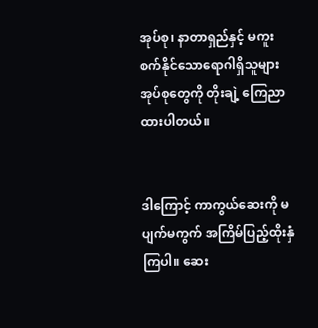အုပ်စု၊ နာတာရှည်နှင့် မကူးစက်နိုင်သောရောဂါရှိသူများအုပ်စုတွေကို တိုးချဲ့ ကြေညာထားပါတယ်။


ဒါကြောင့် ကာကွယ်ဆေးကို မပျက်မကွက် အကြိမ်ပြည့်ထိုးနှံကြပါ။ ဆေး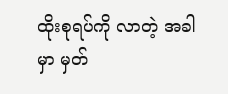ထိုးစုရပ်ကို လာတဲ့ အခါမှာ မှတ်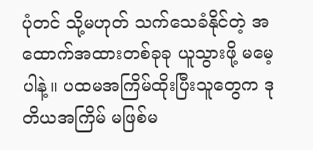ပုံတင် သို့မဟုတ် သက်သေခံနိုင်တဲ့ အထောက်အထားတစ်ခုခု ယူသွားဖို့ မမေ့ပါနဲ့။ ပထမအကြိမ်ထိုးပြီးသူတွေက ဒုတိယအကြိမ် မဖြစ်မ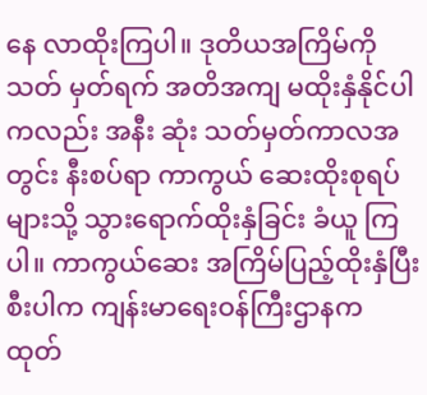နေ လာထိုးကြပါ။ ဒုတိယအကြိမ်ကို သတ် မှတ်ရက် အတိအကျ မထိုးနှံနိုင်ပါကလည်း အနီး ဆုံး သတ်မှတ်ကာလအတွင်း နီးစပ်ရာ ကာကွယ် ဆေးထိုးစုရပ်များသို့ သွားရောက်ထိုးနှံခြင်း ခံယူ ကြပါ။ ကာကွယ်ဆေး အကြိမ်ပြည့်ထိုးနှံပြီးစီးပါက ကျန်းမာရေးဝန်ကြီးဌာနက ထုတ်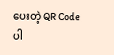ပေးတဲ့ QR Code ပါ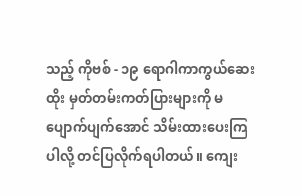သည့် ကိုဗစ် - ၁၉ ရောဂါကာကွယ်ဆေးထိုး မှတ်တမ်းကတ်ပြားများကို မပျောက်ပျက်အောင် သိမ်းထားပေးကြပါလို့ တင်ပြလိုက်ရပါတယ်။ ကျေး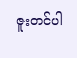ဇူးတင်ပါ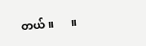တယ်။      ။